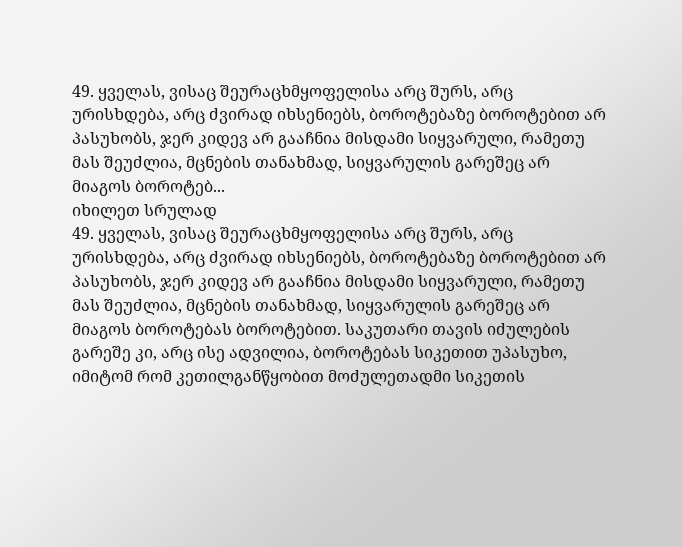49. ყველას, ვისაც შეურაცხმყოფელისა არც შურს, არც ურისხდება, არც ძვირად იხსენიებს, ბოროტებაზე ბოროტებით არ პასუხობს, ჯერ კიდევ არ გააჩნია მისდამი სიყვარული, რამეთუ მას შეუძლია, მცნების თანახმად, სიყვარულის გარეშეც არ მიაგოს ბოროტებ...
იხილეთ სრულად
49. ყველას, ვისაც შეურაცხმყოფელისა არც შურს, არც ურისხდება, არც ძვირად იხსენიებს, ბოროტებაზე ბოროტებით არ პასუხობს, ჯერ კიდევ არ გააჩნია მისდამი სიყვარული, რამეთუ მას შეუძლია, მცნების თანახმად, სიყვარულის გარეშეც არ მიაგოს ბოროტებას ბოროტებით. საკუთარი თავის იძულების გარეშე კი, არც ისე ადვილია, ბოროტებას სიკეთით უპასუხო, იმიტომ რომ კეთილგანწყობით მოძულეთადმი სიკეთის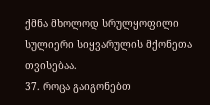ქმნა მხოლოდ სრულყოფილი სულიერი სიყვარულის მქონეთა თვისებაა.
37. როცა გაიგონებთ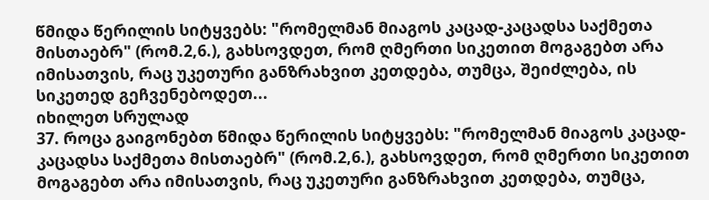წმიდა წერილის სიტყვებს: "რომელმან მიაგოს კაცად-კაცადსა საქმეთა მისთაებრ" (რომ.2,6.), გახსოვდეთ, რომ ღმერთი სიკეთით მოგაგებთ არა იმისათვის, რაც უკეთური განზრახვით კეთდება, თუმცა, შეიძლება, ის სიკეთედ გეჩვენებოდეთ...
იხილეთ სრულად
37. როცა გაიგონებთ წმიდა წერილის სიტყვებს: "რომელმან მიაგოს კაცად-კაცადსა საქმეთა მისთაებრ" (რომ.2,6.), გახსოვდეთ, რომ ღმერთი სიკეთით მოგაგებთ არა იმისათვის, რაც უკეთური განზრახვით კეთდება, თუმცა,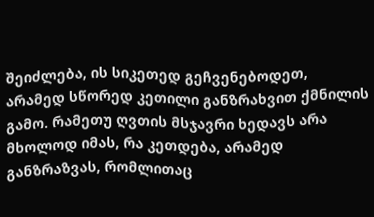შეიძლება, ის სიკეთედ გეჩვენებოდეთ, არამედ სწორედ კეთილი განზრახვით ქმნილის გამო. რამეთუ ღვთის მსჯავრი ხედავს არა მხოლოდ იმას, რა კეთდება, არამედ განზრაზვას, რომლითაც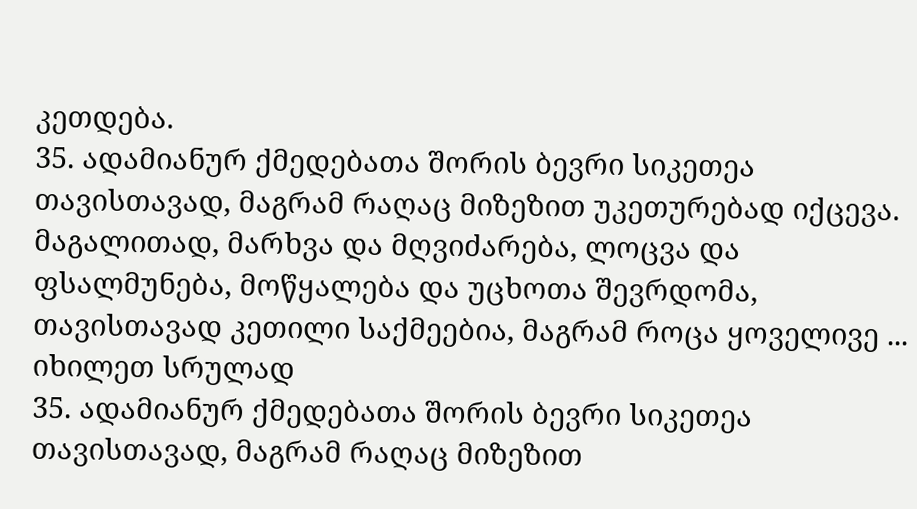კეთდება.
35. ადამიანურ ქმედებათა შორის ბევრი სიკეთეა თავისთავად, მაგრამ რაღაც მიზეზით უკეთურებად იქცევა. მაგალითად, მარხვა და მღვიძარება, ლოცვა და ფსალმუნება, მოწყალება და უცხოთა შევრდომა, თავისთავად კეთილი საქმეებია, მაგრამ როცა ყოველივე ...
იხილეთ სრულად
35. ადამიანურ ქმედებათა შორის ბევრი სიკეთეა თავისთავად, მაგრამ რაღაც მიზეზით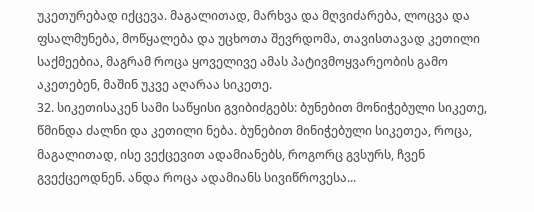უკეთურებად იქცევა. მაგალითად, მარხვა და მღვიძარება, ლოცვა და ფსალმუნება, მოწყალება და უცხოთა შევრდომა, თავისთავად კეთილი საქმეებია, მაგრამ როცა ყოველივე ამას პატივმოყვარეობის გამო აკეთებენ, მაშინ უკვე აღარაა სიკეთე.
32. სიკეთისაკენ სამი საწყისი გვიბიძგებს: ბუნებით მონიჭებული სიკეთე, წმინდა ძალნი და კეთილი ნება. ბუნებით მინიჭებული სიკეთეა, როცა, მაგალითად, ისე ვექცევით ადამიანებს, როგორც გვსურს, ჩვენ გვექცეოდნენ. ანდა როცა ადამიანს სივიწროვესა...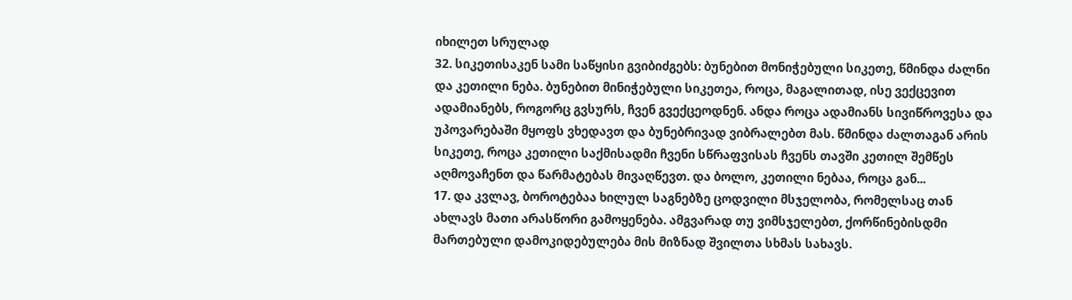იხილეთ სრულად
32. სიკეთისაკენ სამი საწყისი გვიბიძგებს: ბუნებით მონიჭებული სიკეთე, წმინდა ძალნი და კეთილი ნება. ბუნებით მინიჭებული სიკეთეა, როცა, მაგალითად, ისე ვექცევით ადამიანებს, როგორც გვსურს, ჩვენ გვექცეოდნენ. ანდა როცა ადამიანს სივიწროვესა და უპოვარებაში მყოფს ვხედავთ და ბუნებრივად ვიბრალებთ მას. წმინდა ძალთაგან არის სიკეთე, როცა კეთილი საქმისადმი ჩვენი სწრაფვისას ჩვენს თავში კეთილ შემწეს აღმოვაჩენთ და წარმატებას მივაღწევთ. და ბოლო, კეთილი ნებაა, როცა გან...
17. და კვლავ, ბოროტებაა ხილულ საგნებზე ცოდვილი მსჯელობა, რომელსაც თან ახლავს მათი არასწორი გამოყენება. ამგვარად თუ ვიმსჯელებთ, ქორწინებისდმი მართებული დამოკიდებულება მის მიზნად შვილთა სხმას სახავს.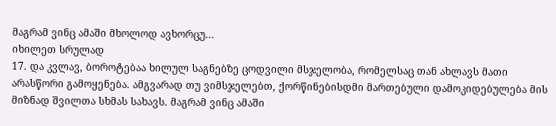მაგრამ ვინც ამაში მხოლოდ ავხორცუ...
იხილეთ სრულად
17. და კვლავ, ბოროტებაა ხილულ საგნებზე ცოდვილი მსჯელობა, რომელსაც თან ახლავს მათი არასწორი გამოყენება. ამგვარად თუ ვიმსჯელებთ, ქორწინებისდმი მართებული დამოკიდებულება მის მიზნად შვილთა სხმას სახავს. მაგრამ ვინც ამაში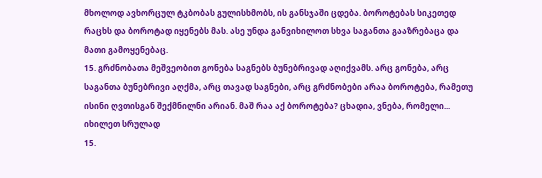მხოლოდ ავხორცულ ტკბობას გულისხმობს, ის განსჯაში ცდება. ბოროტებას სიკეთედ რაცხს და ბოროტად იყენებს მას. ასე უნდა განვიხილოთ სხვა საგანთა გააზრებაცა და მათი გამოყენებაც.
15. გრძნობათა მეშვეობით გონება საგნებს ბუნებრივად აღიქვამს. არც გონება, არც საგანთა ბუნებრივი აღქმა, არც თავად საგნები, არც გრძნობები არაა ბოროტება, რამეთუ ისინი ღვთისგან შექმნილნი არიან. მაშ რაა აქ ბოროტება? ცხადია, ვნება, რომელი...
იხილეთ სრულად
15.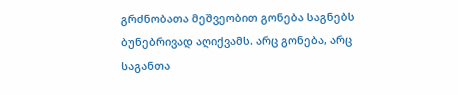გრძნობათა მეშვეობით გონება საგნებს ბუნებრივად აღიქვამს. არც გონება, არც საგანთა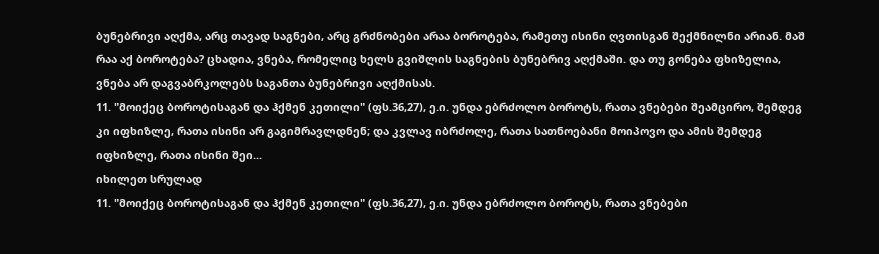ბუნებრივი აღქმა, არც თავად საგნები, არც გრძნობები არაა ბოროტება, რამეთუ ისინი ღვთისგან შექმნილნი არიან. მაშ რაა აქ ბოროტება? ცხადია, ვნება, რომელიც ხელს გვიშლის საგნების ბუნებრივ აღქმაში. და თუ გონება ფხიზელია, ვნება არ დაგვაბრკოლებს საგანთა ბუნებრივი აღქმისას.
11. "მოიქეც ბოროტისაგან და ჰქმენ კეთილი" (ფს.36,27), ე.ი. უნდა ებრძოლო ბოროტს, რათა ვნებები შეამცირო, შემდეგ კი იფხიზლე, რათა ისინი არ გაგიმრავლდნენ; და კვლავ იბრძოლე, რათა სათნოებანი მოიპოვო და ამის შემდეგ იფხიზლე, რათა ისინი შეი...
იხილეთ სრულად
11. "მოიქეც ბოროტისაგან და ჰქმენ კეთილი" (ფს.36,27), ე.ი. უნდა ებრძოლო ბოროტს, რათა ვნებები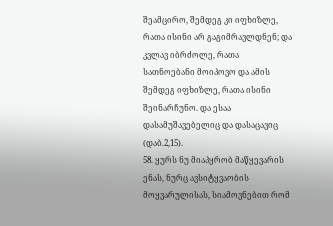შეამცირო, შემდეგ კი იფხიზლე, რათა ისინი არ გაგიმრავლდნენ; და კვლავ იბრძოლე, რათა სათნოებანი მოიპოვო და ამის შემდეგ იფხიზლე, რათა ისინი შეინარჩუნო. და ესაა დასამუშავებელიც და დასაცავიც (დაბ.2,15).
58. ყურს ნუ მიაპყრობ მაწყევარის ენას, ნურც ავსიტყვაობის მოყვარულისას, სიამოვნებით რომ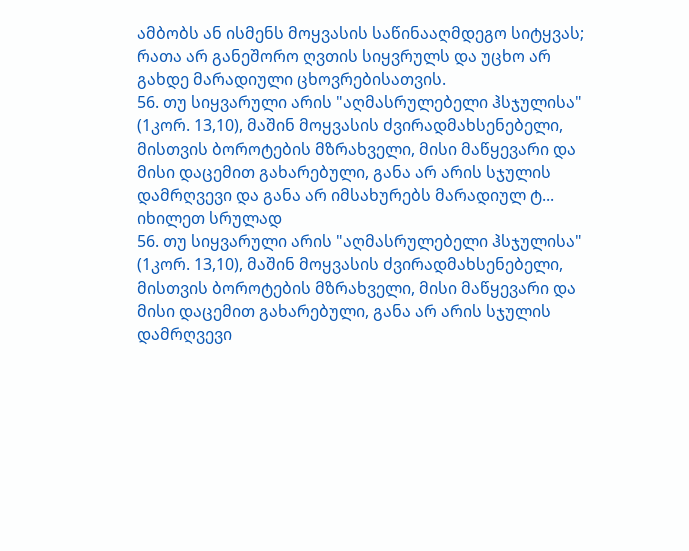ამბობს ან ისმენს მოყვასის საწინააღმდეგო სიტყვას; რათა არ განეშორო ღვთის სიყვრულს და უცხო არ გახდე მარადიული ცხოვრებისათვის.
56. თუ სიყვარული არის "აღმასრულებელი ჰსჯულისა" (1კორ. 13,10), მაშინ მოყვასის ძვირადმახსენებელი, მისთვის ბოროტების მზრახველი, მისი მაწყევარი და მისი დაცემით გახარებული, განა არ არის სჯულის დამრღვევი და განა არ იმსახურებს მარადიულ ტ...
იხილეთ სრულად
56. თუ სიყვარული არის "აღმასრულებელი ჰსჯულისა" (1კორ. 13,10), მაშინ მოყვასის ძვირადმახსენებელი, მისთვის ბოროტების მზრახველი, მისი მაწყევარი და მისი დაცემით გახარებული, განა არ არის სჯულის დამრღვევი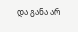და განა არ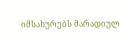იმსახურებს მარადიულ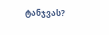ტანჯვას?